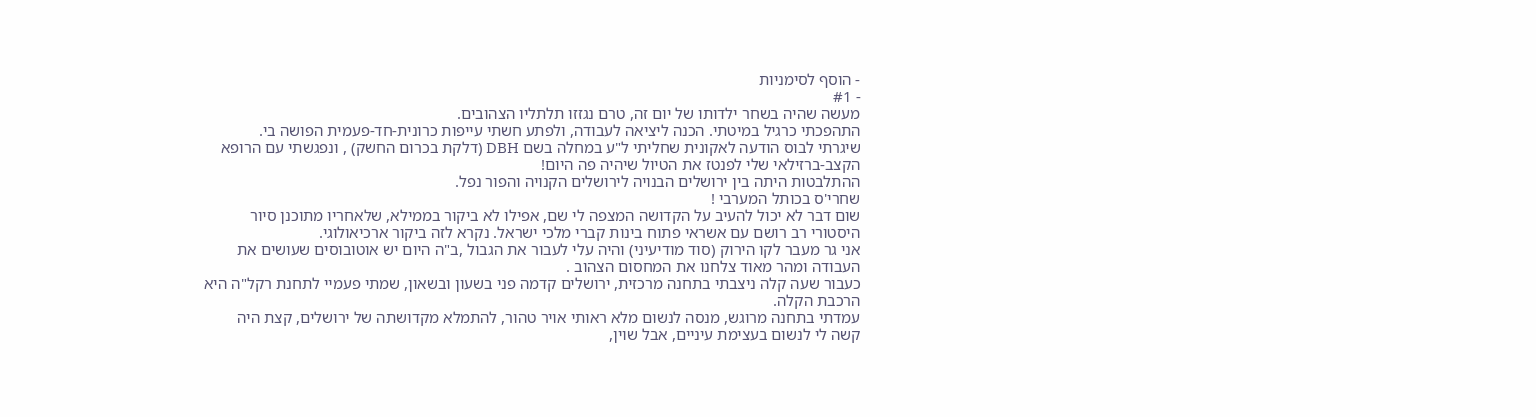- הוסף לסימניות
- #1
מעשה שהיה בשחר ילדותו של יום זה, טרם נגזזו תלתליו הצהובים.
התהפכתי כרגיל במיטתי. הכנה ליציאה לעבודה, ולפתע חשתי עייפות כרונית-חד-פעמית הפושה בי.
שיגרתי לבוס הודעה לאקונית שחליתי ל"ע במחלה בשם DBH (דלקת בכרום החשק) , ונפגשתי עם הרופא הקצב-ברזילאי שלי לפנטז את הטיול שיהיה פה היום!
ההתלבטות היתה בין ירושלים הבנויה לירושלים הקנויה והפור נפל.
שחרי'ס בכותל המערבי !
שום דבר לא יכול להעיב על הקדושה המצפה לי שם, אפילו לא ביקור בממילא, שלאחריו מתוכנן סיור היסטורי רב רושם עם אשראי פתוח בינות קברי מלכי ישראל. נקרא לזה ביקור ארכיאולוגי.
אני גר מעבר לקו הירוק (סוד מודיעיני) והיה עלי לעבור את הגבול ,ב"ה היום יש אוטובוסים שעושים את העבודה ומהר מאוד צלחנו את המחסום הצהוב .
כעבור שעה קלה ניצבתי בתחנה מרכזית, ירושלים קדמה פני בשעון ובשאון, שמתי פעמיי לתחנת רקל"ה היא הרכבת הקלה.
עמדתי בתחנה מרוגש, מנסה לנשום מלא ראותי אויר טהור, להתמלא מקדושתה של ירושלים, קצת היה קשה לי לנשום בעצימת עיניים, אבל שוין,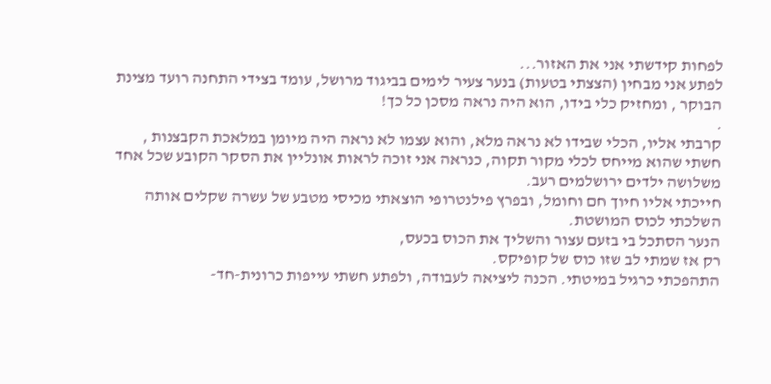לפחות קידשתי אני את האזור...
לפתע אני מבחין (הצצתי בטעות) בנער צעיר לימים בביגוד מרושל, עומד בצידי התחנה רועד מצינת הבוקר , ומחזיק כלי בידו, הוא היה נראה מסכן כל כך!
.
קרבתי אליו, הכלי שבידו לא נראה מלא, והוא עצמו לא נראה היה מיומן במלאכת הקבצנות , חשתי שהוא מייחס לכלי מקור תקוה, כנראה אני זוכה לראות אונליין את הסקר הקובע שכל אחד משלושה ילדים ירושלמים רעב.
חייכתי אליו חיוך חם וחומל, ובפרץ פילנטרופי הוצאתי מכיסי מטבע של עשרה שקלים אותה השלכתי לכוס המושטת.
הנער הסתכל בי בזעם עצור והשליך את הכוס בכעס,
רק אז שמתי לב שזו כוס של קופיקס.
התהפכתי כרגיל במיטתי. הכנה ליציאה לעבודה, ולפתע חשתי עייפות כרונית-חד-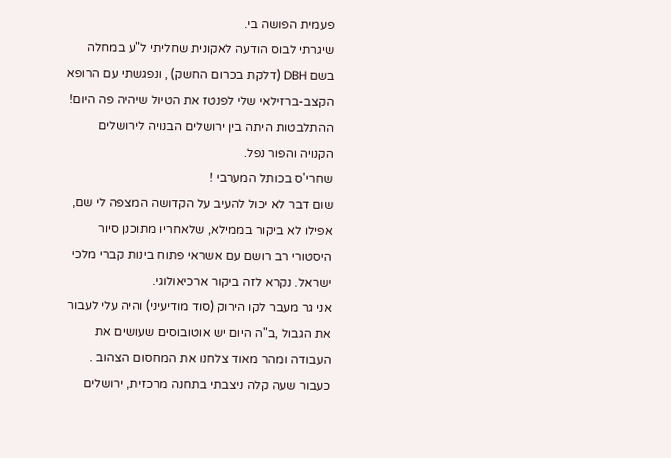פעמית הפושה בי.
שיגרתי לבוס הודעה לאקונית שחליתי ל"ע במחלה בשם DBH (דלקת בכרום החשק) , ונפגשתי עם הרופא הקצב-ברזילאי שלי לפנטז את הטיול שיהיה פה היום!
ההתלבטות היתה בין ירושלים הבנויה לירושלים הקנויה והפור נפל.
שחרי'ס בכותל המערבי !
שום דבר לא יכול להעיב על הקדושה המצפה לי שם, אפילו לא ביקור בממילא, שלאחריו מתוכנן סיור היסטורי רב רושם עם אשראי פתוח בינות קברי מלכי ישראל. נקרא לזה ביקור ארכיאולוגי.
אני גר מעבר לקו הירוק (סוד מודיעיני) והיה עלי לעבור את הגבול ,ב"ה היום יש אוטובוסים שעושים את העבודה ומהר מאוד צלחנו את המחסום הצהוב .
כעבור שעה קלה ניצבתי בתחנה מרכזית, ירושלים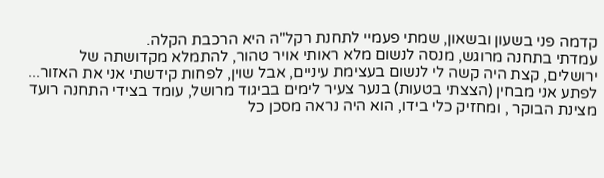קדמה פני בשעון ובשאון, שמתי פעמיי לתחנת רקל"ה היא הרכבת הקלה.
עמדתי בתחנה מרוגש, מנסה לנשום מלא ראותי אויר טהור, להתמלא מקדושתה של ירושלים, קצת היה קשה לי לנשום בעצימת עיניים, אבל שוין, לפחות קידשתי אני את האזור...
לפתע אני מבחין (הצצתי בטעות) בנער צעיר לימים בביגוד מרושל, עומד בצידי התחנה רועד מצינת הבוקר , ומחזיק כלי בידו, הוא היה נראה מסכן כל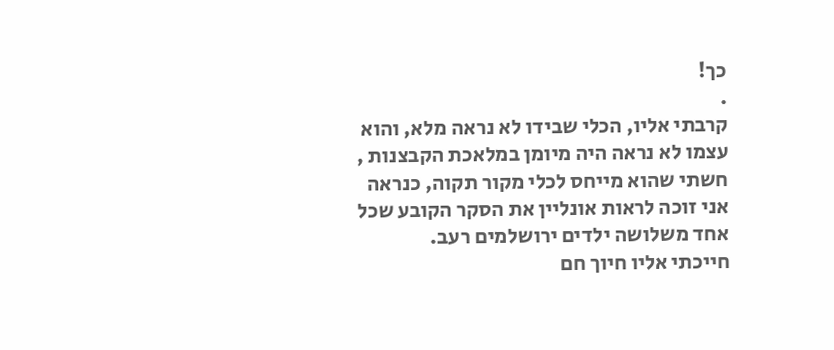כך!
.
קרבתי אליו, הכלי שבידו לא נראה מלא, והוא עצמו לא נראה היה מיומן במלאכת הקבצנות , חשתי שהוא מייחס לכלי מקור תקוה, כנראה אני זוכה לראות אונליין את הסקר הקובע שכל אחד משלושה ילדים ירושלמים רעב.
חייכתי אליו חיוך חם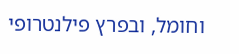וחומל, ובפרץ פילנטרופי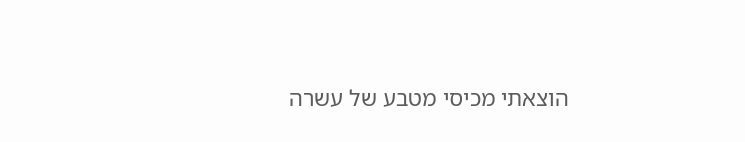הוצאתי מכיסי מטבע של עשרה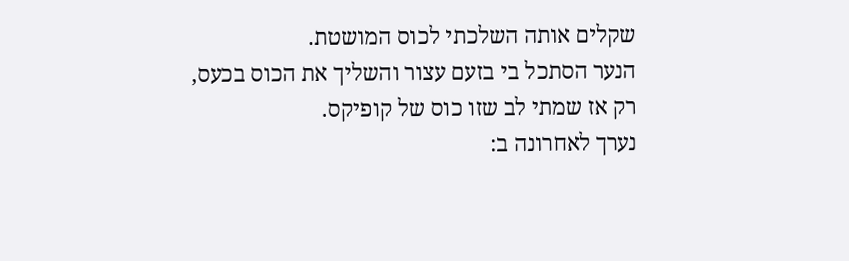שקלים אותה השלכתי לכוס המושטת.
הנער הסתכל בי בזעם עצור והשליך את הכוס בכעס,
רק אז שמתי לב שזו כוס של קופיקס.
נערך לאחרונה ב: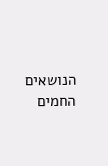הנושאים החמים